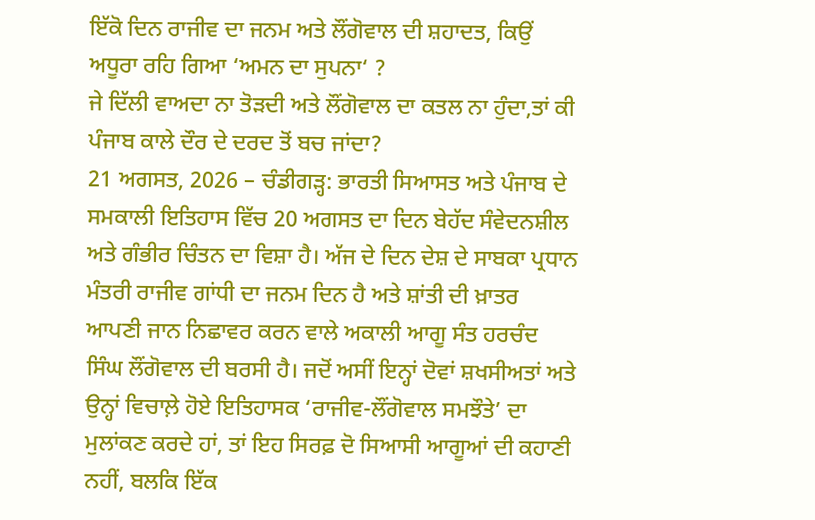ਇੱਕੋ ਦਿਨ ਰਾਜੀਵ ਦਾ ਜਨਮ ਅਤੇ ਲੌਂਗੋਵਾਲ ਦੀ ਸ਼ਹਾਦਤ, ਕਿਉਂ ਅਧੂਰਾ ਰਹਿ ਗਿਆ ‘ਅਮਨ ਦਾ ਸੁਪਨਾ‘ ?
ਜੇ ਦਿੱਲੀ ਵਾਅਦਾ ਨਾ ਤੋੜਦੀ ਅਤੇ ਲੌਂਗੋਵਾਲ ਦਾ ਕਤਲ ਨਾ ਹੁੰਦਾ,ਤਾਂ ਕੀ ਪੰਜਾਬ ਕਾਲੇ ਦੌਰ ਦੇ ਦਰਦ ਤੋਂ ਬਚ ਜਾਂਦਾ?
21 ਅਗਸਤ, 2026 – ਚੰਡੀਗੜ੍ਹ: ਭਾਰਤੀ ਸਿਆਸਤ ਅਤੇ ਪੰਜਾਬ ਦੇ ਸਮਕਾਲੀ ਇਤਿਹਾਸ ਵਿੱਚ 20 ਅਗਸਤ ਦਾ ਦਿਨ ਬੇਹੱਦ ਸੰਵੇਦਨਸ਼ੀਲ ਅਤੇ ਗੰਭੀਰ ਚਿੰਤਨ ਦਾ ਵਿਸ਼ਾ ਹੈ। ਅੱਜ ਦੇ ਦਿਨ ਦੇਸ਼ ਦੇ ਸਾਬਕਾ ਪ੍ਰਧਾਨ ਮੰਤਰੀ ਰਾਜੀਵ ਗਾਂਧੀ ਦਾ ਜਨਮ ਦਿਨ ਹੈ ਅਤੇ ਸ਼ਾਂਤੀ ਦੀ ਖ਼ਾਤਰ ਆਪਣੀ ਜਾਨ ਨਿਛਾਵਰ ਕਰਨ ਵਾਲੇ ਅਕਾਲੀ ਆਗੂ ਸੰਤ ਹਰਚੰਦ ਸਿੰਘ ਲੌਂਗੋਵਾਲ ਦੀ ਬਰਸੀ ਹੈ। ਜਦੋਂ ਅਸੀਂ ਇਨ੍ਹਾਂ ਦੋਵਾਂ ਸ਼ਖਸੀਅਤਾਂ ਅਤੇ ਉਨ੍ਹਾਂ ਵਿਚਾਲ਼ੇ ਹੋਏ ਇਤਿਹਾਸਕ ‘ਰਾਜੀਵ-ਲੌਂਗੋਵਾਲ ਸਮਝੌਤੇ’ ਦਾ ਮੁਲਾਂਕਣ ਕਰਦੇ ਹਾਂ, ਤਾਂ ਇਹ ਸਿਰਫ਼ ਦੋ ਸਿਆਸੀ ਆਗੂਆਂ ਦੀ ਕਹਾਣੀ ਨਹੀਂ, ਬਲਕਿ ਇੱਕ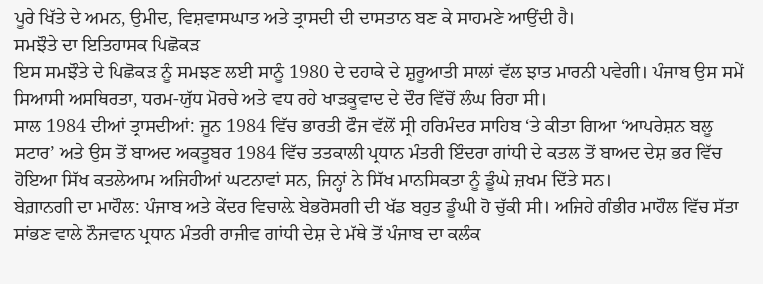ਪੂਰੇ ਖਿੱਤੇ ਦੇ ਅਮਨ, ਉਮੀਦ, ਵਿਸ਼ਵਾਸਘਾਤ ਅਤੇ ਤ੍ਰਾਸਦੀ ਦੀ ਦਾਸਤਾਨ ਬਣ ਕੇ ਸਾਹਮਣੇ ਆਉਂਦੀ ਹੈ।
ਸਮਝੌਤੇ ਦਾ ਇਤਿਹਾਸਕ ਪਿਛੋਕੜ
ਇਸ ਸਮਝੌਤੇ ਦੇ ਪਿਛੋਕੜ ਨੂੰ ਸਮਝਣ ਲਈ ਸਾਨੂੰ 1980 ਦੇ ਦਹਾਕੇ ਦੇ ਸ਼ੁਰੂਆਤੀ ਸਾਲਾਂ ਵੱਲ ਝਾਤ ਮਾਰਨੀ ਪਵੇਗੀ। ਪੰਜਾਬ ਉਸ ਸਮੇਂ ਸਿਆਸੀ ਅਸਥਿਰਤਾ, ਧਰਮ-ਯੁੱਧ ਮੋਰਚੇ ਅਤੇ ਵਧ ਰਹੇ ਖਾੜਕੂਵਾਦ ਦੇ ਦੌਰ ਵਿੱਚੋਂ ਲੰਘ ਰਿਹਾ ਸੀ।
ਸਾਲ 1984 ਦੀਆਂ ਤ੍ਰਾਸਦੀਆਂ: ਜੂਨ 1984 ਵਿੱਚ ਭਾਰਤੀ ਫੌਜ ਵੱਲੋਂ ਸ੍ਰੀ ਹਰਿਮੰਦਰ ਸਾਹਿਬ ‘ਤੇ ਕੀਤਾ ਗਿਆ ‘ਆਪਰੇਸ਼ਨ ਬਲੂ ਸਟਾਰ’ ਅਤੇ ਉਸ ਤੋਂ ਬਾਅਦ ਅਕਤੂਬਰ 1984 ਵਿੱਚ ਤਤਕਾਲੀ ਪ੍ਰਧਾਨ ਮੰਤਰੀ ਇੰਦਰਾ ਗਾਂਧੀ ਦੇ ਕਤਲ ਤੋਂ ਬਾਅਦ ਦੇਸ਼ ਭਰ ਵਿੱਚ ਹੋਇਆ ਸਿੱਖ ਕਤਲੇਆਮ ਅਜਿਹੀਆਂ ਘਟਨਾਵਾਂ ਸਨ, ਜਿਨ੍ਹਾਂ ਨੇ ਸਿੱਖ ਮਾਨਸਿਕਤਾ ਨੂੰ ਡੂੰਘੇ ਜ਼ਖਮ ਦਿੱਤੇ ਸਨ।
ਬੇਗ਼ਾਨਗੀ ਦਾ ਮਾਹੌਲ: ਪੰਜਾਬ ਅਤੇ ਕੇਂਦਰ ਵਿਚਾਲ਼ੇ ਬੇਭਰੋਸਗੀ ਦੀ ਖੱਡ ਬਹੁਤ ਡੂੰਘੀ ਹੋ ਚੁੱਕੀ ਸੀ। ਅਜਿਹੇ ਗੰਭੀਰ ਮਾਹੌਲ ਵਿੱਚ ਸੱਤਾ ਸਾਂਭਣ ਵਾਲੇ ਨੌਜਵਾਨ ਪ੍ਰਧਾਨ ਮੰਤਰੀ ਰਾਜੀਵ ਗਾਂਧੀ ਦੇਸ਼ ਦੇ ਮੱਥੇ ਤੋਂ ਪੰਜਾਬ ਦਾ ਕਲੰਕ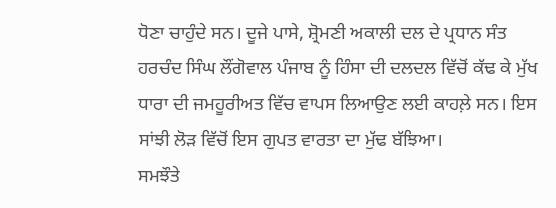ਧੋਣਾ ਚਾਹੁੰਦੇ ਸਨ। ਦੂਜੇ ਪਾਸੇ, ਸ਼੍ਰੋਮਣੀ ਅਕਾਲੀ ਦਲ ਦੇ ਪ੍ਰਧਾਨ ਸੰਤ ਹਰਚੰਦ ਸਿੰਘ ਲੌਂਗੋਵਾਲ ਪੰਜਾਬ ਨੂੰ ਹਿੰਸਾ ਦੀ ਦਲਦਲ ਵਿੱਚੋਂ ਕੱਢ ਕੇ ਮੁੱਖ ਧਾਰਾ ਦੀ ਜਮਹੂਰੀਅਤ ਵਿੱਚ ਵਾਪਸ ਲਿਆਉਣ ਲਈ ਕਾਹਲ਼ੇ ਸਨ। ਇਸ ਸਾਂਝੀ ਲੋੜ ਵਿੱਚੋਂ ਇਸ ਗੁਪਤ ਵਾਰਤਾ ਦਾ ਮੁੱਢ ਬੱਝਿਆ।
ਸਮਝੌਤੇ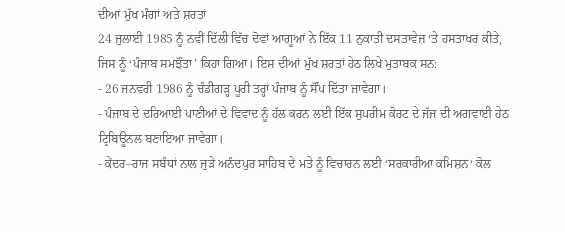ਦੀਆਂ ਮੁੱਖ ਮੰਗਾਂ ਅਤੇ ਸ਼ਰਤਾਂ
24 ਜੁਲਾਈ 1985 ਨੂੰ ਨਵੀਂ ਦਿੱਲੀ ਵਿੱਚ ਦੋਵਾਂ ਆਗੂਆਂ ਨੇ ਇੱਕ 11 ਨੁਕਾਤੀ ਦਸਤਾਵੇਜ਼ ‘ਤੇ ਹਸਤਾਖਰ ਕੀਤੇ, ਜਿਸ ਨੂੰ ‘ਪੰਜਾਬ ਸਮਝੌਤਾ’ ਕਿਹਾ ਗਿਆ। ਇਸ ਦੀਆਂ ਮੁੱਖ ਸ਼ਰਤਾਂ ਹੇਠ ਲਿਖੇ ਮੁਤਾਬਕ ਸਨ:
- 26 ਜਨਵਰੀ 1986 ਨੂੰ ਚੰਡੀਗੜ੍ਹ ਪੂਰੀ ਤਰ੍ਹਾਂ ਪੰਜਾਬ ਨੂੰ ਸੌਂਪ ਦਿੱਤਾ ਜਾਵੇਗਾ।
- ਪੰਜਾਬ ਦੇ ਦਰਿਆਈ ਪਾਣੀਆਂ ਦੇ ਵਿਵਾਦ ਨੂੰ ਹੱਲ ਕਰਨ ਲਈ ਇੱਕ ਸੁਪਰੀਮ ਕੋਰਟ ਦੇ ਜੱਜ ਦੀ ਅਗਵਾਈ ਹੇਠ ਟ੍ਰਿਬਿਊਨਲ ਬਣਾਇਆ ਜਾਵੇਗਾ।
- ਕੇਂਦਰ–ਰਾਜ ਸਬੰਧਾਂ ਨਾਲ ਜੁੜੇ ਅਨੰਦਪੁਰ ਸਾਹਿਬ ਦੇ ਮਤੇ ਨੂੰ ਵਿਚਾਰਨ ਲਈ ‘ਸਰਕਾਰੀਆ ਕਮਿਸ਼ਨ‘ ਕੋਲ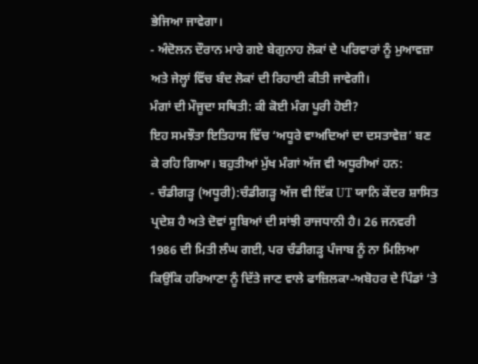ਭੇਜਿਆ ਜਾਵੇਗਾ।
- ਅੰਦੋਲਨ ਦੌਰਾਨ ਮਾਰੇ ਗਏ ਬੇਗੁਨਾਹ ਲੋਕਾਂ ਦੇ ਪਰਿਵਾਰਾਂ ਨੂੰ ਮੁਆਵਜ਼ਾ ਅਤੇ ਜੇਲ੍ਹਾਂ ਵਿੱਚ ਬੰਦ ਲੋਕਾਂ ਦੀ ਰਿਹਾਈ ਕੀਤੀ ਜਾਵੇਗੀ।
ਮੰਗਾਂ ਦੀ ਮੌਜੂਦਾ ਸਥਿਤੀ: ਕੀ ਕੋਈ ਮੰਗ ਪੂਰੀ ਹੋਈ?
ਇਹ ਸਮਝੌਤਾ ਇਤਿਹਾਸ ਵਿੱਚ ‘ਅਧੂਰੇ ਵਾਅਦਿਆਂ ਦਾ ਦਸਤਾਵੇਜ਼’ ਬਣ ਕੇ ਰਹਿ ਗਿਆ। ਬਹੁਤੀਆਂ ਮੁੱਖ ਮੰਗਾਂ ਅੱਜ ਵੀ ਅਧੂਰੀਆਂ ਹਨ:
- ਚੰਡੀਗੜ੍ਹ (ਅਧੂਰੀ):ਚੰਡੀਗੜ੍ਹ ਅੱਜ ਵੀ ਇੱਕ UT ਯਾਨਿ ਕੇਂਦਰ ਸ਼ਾਸਿਤ ਪ੍ਰਦੇਸ਼ ਹੈ ਅਤੇ ਦੋਵਾਂ ਸੂਬਿਆਂ ਦੀ ਸਾਂਝੀ ਰਾਜਧਾਨੀ ਹੈ। 26 ਜਨਵਰੀ 1986 ਦੀ ਮਿਤੀ ਲੰਘ ਗਈ, ਪਰ ਚੰਡੀਗੜ੍ਹ ਪੰਜਾਬ ਨੂੰ ਨਾ ਮਿਲਿਆ ਕਿਉਂਕਿ ਹਰਿਆਣਾ ਨੂੰ ਦਿੱਤੇ ਜਾਣ ਵਾਲੇ ਫਾਜ਼ਿਲਕਾ-ਅਬੋਹਰ ਦੇ ਪਿੰਡਾਂ ‘ਤੇ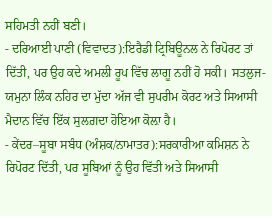ਸਹਿਮਤੀ ਨਹੀਂ ਬਣੀ।
- ਦਰਿਆਈ ਪਾਣੀ (ਵਿਵਾਦਤ):ਇਰੈਡੀ ਟ੍ਰਿਬਿਊਨਲ ਨੇ ਰਿਪੋਰਟ ਤਾਂ ਦਿੱਤੀ, ਪਰ ਉਹ ਕਦੇ ਅਮਲੀ ਰੂਪ ਵਿੱਚ ਲਾਗੂ ਨਹੀਂ ਹੋ ਸਕੀ। ਸਤਲੁਜ-ਯਮੁਨਾ ਲਿੰਕ ਨਹਿਰ ਦਾ ਮੁੱਦਾ ਅੱਜ ਵੀ ਸੁਪਰੀਮ ਕੋਰਟ ਅਤੇ ਸਿਆਸੀ ਮੈਦਾਨ ਵਿੱਚ ਇੱਕ ਸੁਲਗ਼ਦਾ ਹੋਇਆ ਕੋਲ਼ਾ ਹੈ।
- ਕੇਂਦਰ–ਸੂਬਾ ਸਬੰਧ (ਅੰਸ਼ਕ/ਨਾਮਾਤਰ):ਸਰਕਾਰੀਆ ਕਮਿਸ਼ਨ ਨੇ ਰਿਪੋਰਟ ਦਿੱਤੀ, ਪਰ ਸੂਬਿਆਂ ਨੂੰ ਉਹ ਵਿੱਤੀ ਅਤੇ ਸਿਆਸੀ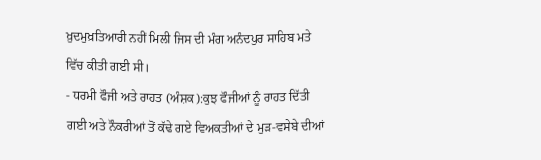ਖ਼ੁਦਮੁਖ਼ਤਿਆਰੀ ਨਹੀਂ ਮਿਲੀ ਜਿਸ ਦੀ ਮੰਗ ਅਨੰਦਪੁਰ ਸਾਹਿਬ ਮਤੇ ਵਿੱਚ ਕੀਤੀ ਗਈ ਸੀ।
- ਧਰਮੀ ਫੌਜੀ ਅਤੇ ਰਾਹਤ (ਅੰਸ਼ਕ):ਕੁਝ ਫੌਜੀਆਂ ਨੂੰ ਰਾਹਤ ਦਿੱਤੀ ਗਈ ਅਤੇ ਨੌਕਰੀਆਂ ਤੋਂ ਕੱਢੇ ਗਏ ਵਿਅਕਤੀਆਂ ਦੇ ਮੁੜ-ਵਸੇਬੇ ਦੀਆਂ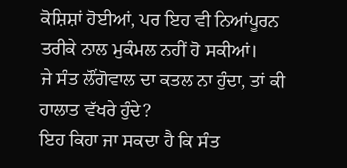ਕੋਸ਼ਿਸ਼ਾਂ ਹੋਈਆਂ, ਪਰ ਇਹ ਵੀ ਨਿਆਂਪੂਰਨ ਤਰੀਕੇ ਨਾਲ ਮੁਕੰਮਲ ਨਹੀਂ ਹੋ ਸਕੀਆਂ।
ਜੇ ਸੰਤ ਲੌਂਗੋਵਾਲ ਦਾ ਕਤਲ ਨਾ ਹੁੰਦਾ, ਤਾਂ ਕੀ ਹਾਲਾਤ ਵੱਖਰੇ ਹੁੰਦੇ?
ਇਹ ਕਿਹਾ ਜਾ ਸਕਦਾ ਹੈ ਕਿ ਸੰਤ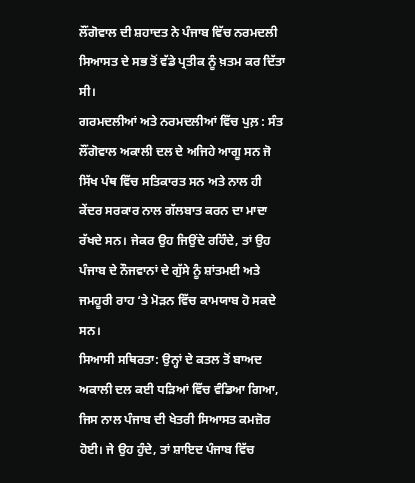ਲੌਂਗੋਵਾਲ ਦੀ ਸ਼ਹਾਦਤ ਨੇ ਪੰਜਾਬ ਵਿੱਚ ਨਰਮਦਲੀ ਸਿਆਸਤ ਦੇ ਸਭ ਤੋਂ ਵੱਡੇ ਪ੍ਰਤੀਕ ਨੂੰ ਖ਼ਤਮ ਕਰ ਦਿੱਤਾ ਸੀ।
ਗਰਮਦਲੀਆਂ ਅਤੇ ਨਰਮਦਲੀਆਂ ਵਿੱਚ ਪੁਲ਼ : ਸੰਤ ਲੌਂਗੋਵਾਲ ਅਕਾਲੀ ਦਲ ਦੇ ਅਜਿਹੇ ਆਗੂ ਸਨ ਜੋ ਸਿੱਖ ਪੰਥ ਵਿੱਚ ਸਤਿਕਾਰਤ ਸਨ ਅਤੇ ਨਾਲ ਹੀ ਕੇਂਦਰ ਸਰਕਾਰ ਨਾਲ ਗੱਲਬਾਤ ਕਰਨ ਦਾ ਮਾਦਾ ਰੱਖਦੇ ਸਨ। ਜੇਕਰ ਉਹ ਜਿਉਂਦੇ ਰਹਿੰਦੇ, ਤਾਂ ਉਹ ਪੰਜਾਬ ਦੇ ਨੌਜਵਾਨਾਂ ਦੇ ਗੁੱਸੇ ਨੂੰ ਸ਼ਾਂਤਮਈ ਅਤੇ ਜਮਹੂਰੀ ਰਾਹ ‘ਤੇ ਮੋੜਨ ਵਿੱਚ ਕਾਮਯਾਬ ਹੋ ਸਕਦੇ ਸਨ।
ਸਿਆਸੀ ਸਥਿਰਤਾ: ਉਨ੍ਹਾਂ ਦੇ ਕਤਲ ਤੋਂ ਬਾਅਦ ਅਕਾਲੀ ਦਲ ਕਈ ਧੜਿਆਂ ਵਿੱਚ ਵੰਡਿਆ ਗਿਆ, ਜਿਸ ਨਾਲ ਪੰਜਾਬ ਦੀ ਖੇਤਰੀ ਸਿਆਸਤ ਕਮਜ਼ੋਰ ਹੋਈ। ਜੇ ਉਹ ਹੁੰਦੇ, ਤਾਂ ਸ਼ਾਇਦ ਪੰਜਾਬ ਵਿੱਚ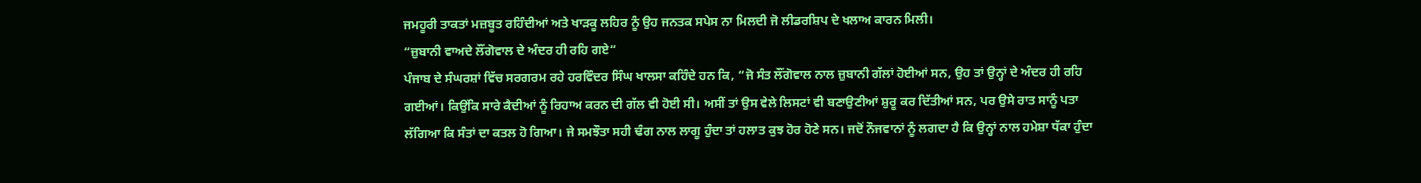ਜਮਹੂਰੀ ਤਾਕਤਾਂ ਮਜ਼ਬੂਤ ਰਹਿੰਦੀਆਂ ਅਤੇ ਖਾੜਕੂ ਲਹਿਰ ਨੂੰ ਉਹ ਜਨਤਕ ਸਪੇਸ ਨਾ ਮਿਲਦੀ ਜੋ ਲੀਡਰਸ਼ਿਪ ਦੇ ਖਲਾਅ ਕਾਰਨ ਮਿਲੀ।
“ਜ਼ੁਬਾਨੀ ਵਾਅਦੇ ਲੌਂਗੋਵਾਲ ਦੇ ਅੰਦਰ ਹੀ ਰਹਿ ਗਏ“
ਪੰਜਾਬ ਦੇ ਸੰਘਰਸ਼ਾਂ ਵਿੱਚ ਸਰਗਰਮ ਰਹੇ ਹਰਵਿੰਦਰ ਸਿੰਘ ਖਾਲਸਾ ਕਹਿੰਦੇ ਹਨ ਕਿ, “ਜੋ ਸੰਤ ਲੌਂਗੋਵਾਲ ਨਾਲ ਜ਼ੁਬਾਨੀ ਗੱਲਾਂ ਹੋਈਆਂ ਸਨ, ਉਹ ਤਾਂ ਉਨ੍ਹਾਂ ਦੇ ਅੰਦਰ ਹੀ ਰਹਿ ਗਈਆਂ। ਕਿਉਂਕਿ ਸਾਰੇ ਕੈਦੀਆਂ ਨੂੰ ਰਿਹਾਅ ਕਰਨ ਦੀ ਗੱਲ ਵੀ ਹੋਈ ਸੀ। ਅਸੀਂ ਤਾਂ ਉਸ ਵੇਲੇ ਲਿਸਟਾਂ ਵੀ ਬਣਾਉਣੀਆਂ ਸ਼ੁਰੂ ਕਰ ਦਿੱਤੀਆਂ ਸਨ, ਪਰ ਉਸੇ ਰਾਤ ਸਾਨੂੰ ਪਤਾ ਲੱਗਿਆ ਕਿ ਸੰਤਾਂ ਦਾ ਕਤਲ ਹੋ ਗਿਆ। ਜੇ ਸਮਝੌਤਾ ਸਹੀ ਢੰਗ ਨਾਲ ਲਾਗੂ ਹੁੰਦਾ ਤਾਂ ਹਲਾਤ ਕੁਝ ਹੋਰ ਹੋਣੇ ਸਨ। ਜਦੋਂ ਨੌਜਵਾਨਾਂ ਨੂੰ ਲਗਦਾ ਹੈ ਕਿ ਉਨ੍ਹਾਂ ਨਾਲ ਹਮੇਸ਼ਾ ਧੱਕਾ ਹੁੰਦਾ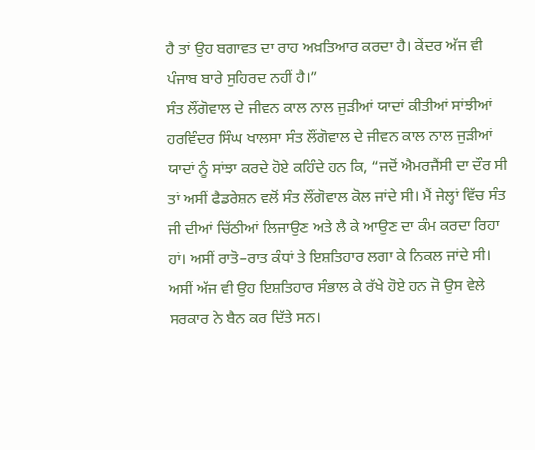ਹੈ ਤਾਂ ਉਹ ਬਗਾਵਤ ਦਾ ਰਾਹ ਅਖ਼ਤਿਆਰ ਕਰਦਾ ਹੈ। ਕੇਂਦਰ ਅੱਜ ਵੀ ਪੰਜਾਬ ਬਾਰੇ ਸੁਹਿਰਦ ਨਹੀਂ ਹੈ।”
ਸੰਤ ਲੌਂਗੋਵਾਲ ਦੇ ਜੀਵਨ ਕਾਲ ਨਾਲ ਜੁੜੀਆਂ ਯਾਦਾਂ ਕੀਤੀਆਂ ਸਾਂਝੀਆਂ
ਹਰਵਿੰਦਰ ਸਿੰਘ ਖਾਲਸਾ ਸੰਤ ਲੌਂਗੋਵਾਲ ਦੇ ਜੀਵਨ ਕਾਲ ਨਾਲ ਜੁੜੀਆਂ ਯਾਦਾਂ ਨੂੰ ਸਾਂਝਾ ਕਰਦੇ ਹੋਏ ਕਹਿੰਦੇ ਹਨ ਕਿ, “ਜਦੋਂ ਐਮਰਜੈਂਸੀ ਦਾ ਦੌਰ ਸੀ ਤਾਂ ਅਸੀਂ ਫੈਡਰੇਸ਼ਨ ਵਲੋਂ ਸੰਤ ਲੌਂਗੋਵਾਲ ਕੋਲ ਜਾਂਦੇ ਸੀ। ਮੈਂ ਜੇਲ੍ਹਾਂ ਵਿੱਚ ਸੰਤ ਜੀ ਦੀਆਂ ਚਿੱਠੀਆਂ ਲਿਜਾਉਣ ਅਤੇ ਲੈ ਕੇ ਆਉਣ ਦਾ ਕੰਮ ਕਰਦਾ ਰਿਹਾ ਹਾਂ। ਅਸੀਂ ਰਾਤੋ–ਰਾਤ ਕੰਧਾਂ ਤੇ ਇਸ਼ਤਿਹਾਰ ਲਗਾ ਕੇ ਨਿਕਲ ਜਾਂਦੇ ਸੀ। ਅਸੀਂ ਅੱਜ ਵੀ ਉਹ ਇਸ਼ਤਿਹਾਰ ਸੰਭਾਲ ਕੇ ਰੱਖੇ ਹੋਏ ਹਨ ਜੋ ਉਸ ਵੇਲੇ ਸਰਕਾਰ ਨੇ ਬੈਨ ਕਰ ਦਿੱਤੇ ਸਨ।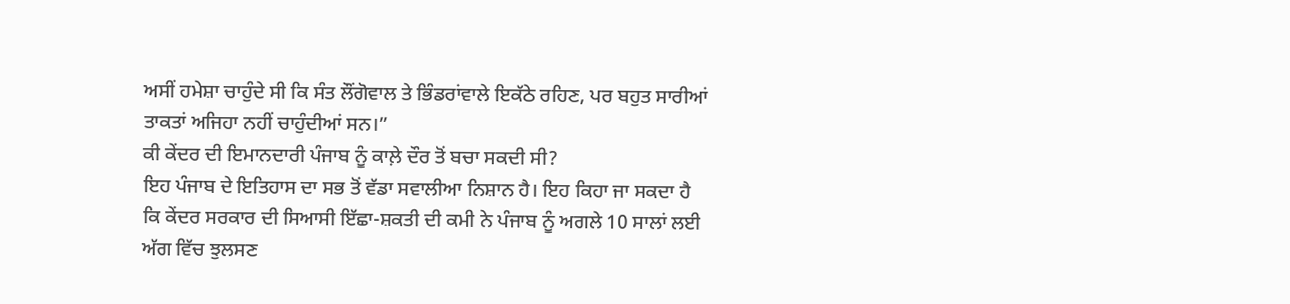ਅਸੀਂ ਹਮੇਸ਼ਾ ਚਾਹੁੰਦੇ ਸੀ ਕਿ ਸੰਤ ਲੌਂਗੋਵਾਲ ਤੇ ਭਿੰਡਰਾਂਵਾਲੇ ਇਕੱਠੇ ਰਹਿਣ, ਪਰ ਬਹੁਤ ਸਾਰੀਆਂ ਤਾਕਤਾਂ ਅਜਿਹਾ ਨਹੀਂ ਚਾਹੁੰਦੀਆਂ ਸਨ।”
ਕੀ ਕੇਂਦਰ ਦੀ ਇਮਾਨਦਾਰੀ ਪੰਜਾਬ ਨੂੰ ਕਾਲ਼ੇ ਦੌਰ ਤੋਂ ਬਚਾ ਸਕਦੀ ਸੀ?
ਇਹ ਪੰਜਾਬ ਦੇ ਇਤਿਹਾਸ ਦਾ ਸਭ ਤੋਂ ਵੱਡਾ ਸਵਾਲੀਆ ਨਿਸ਼ਾਨ ਹੈ। ਇਹ ਕਿਹਾ ਜਾ ਸਕਦਾ ਹੈ ਕਿ ਕੇਂਦਰ ਸਰਕਾਰ ਦੀ ਸਿਆਸੀ ਇੱਛਾ-ਸ਼ਕਤੀ ਦੀ ਕਮੀ ਨੇ ਪੰਜਾਬ ਨੂੰ ਅਗਲੇ 10 ਸਾਲਾਂ ਲਈ ਅੱਗ ਵਿੱਚ ਝੁਲਸਣ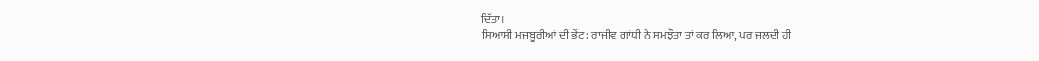ਦਿੱਤਾ।
ਸਿਆਸੀ ਮਜਬੂਰੀਆਂ ਦੀ ਭੇਂਟ: ਰਾਜੀਵ ਗਾਂਧੀ ਨੇ ਸਮਝੌਤਾ ਤਾਂ ਕਰ ਲਿਆ, ਪਰ ਜਲਦੀ ਹੀ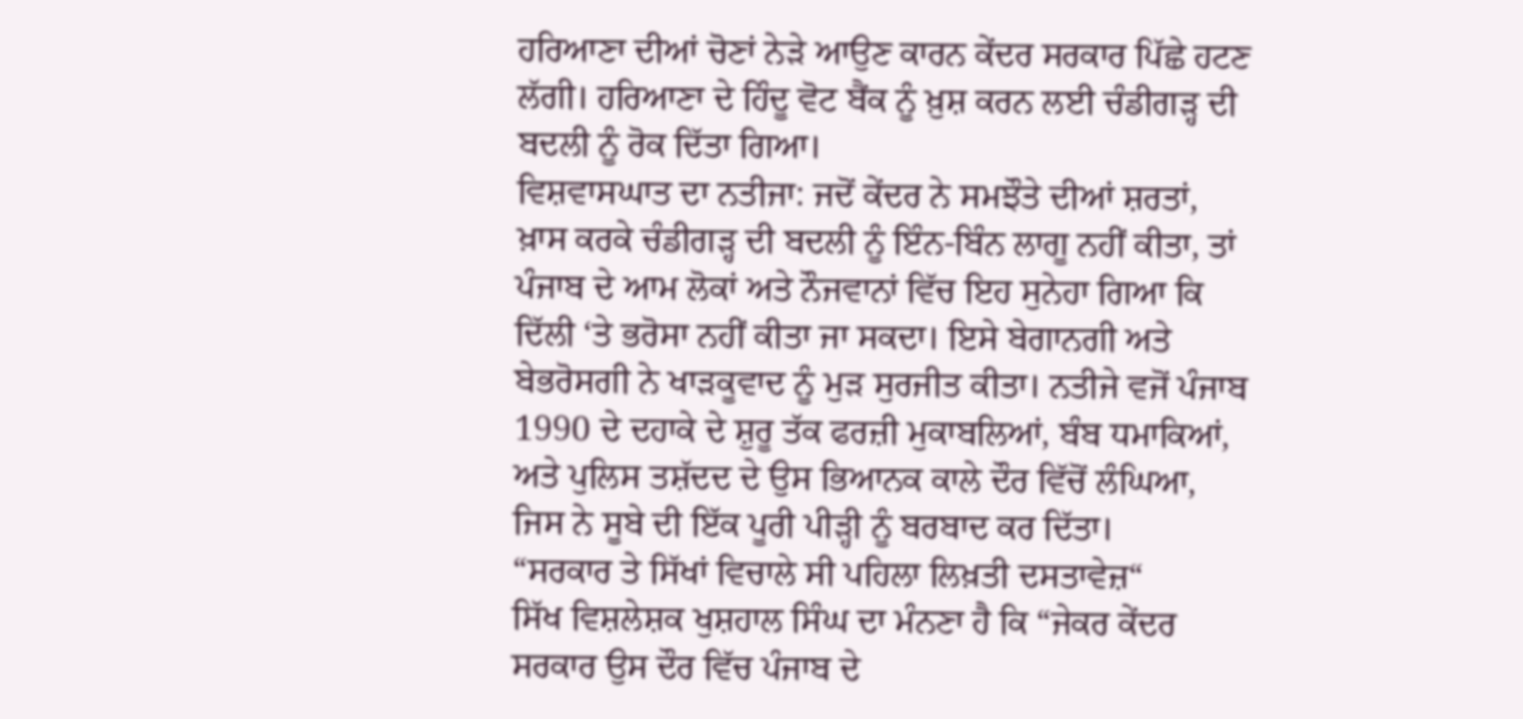ਹਰਿਆਣਾ ਦੀਆਂ ਚੋਣਾਂ ਨੇੜੇ ਆਉਣ ਕਾਰਨ ਕੇਂਦਰ ਸਰਕਾਰ ਪਿੱਛੇ ਹਟਣ ਲੱਗੀ। ਹਰਿਆਣਾ ਦੇ ਹਿੰਦੂ ਵੋਟ ਬੈਂਕ ਨੂੰ ਖ਼ੁਸ਼ ਕਰਨ ਲਈ ਚੰਡੀਗੜ੍ਹ ਦੀ ਬਦਲੀ ਨੂੰ ਰੋਕ ਦਿੱਤਾ ਗਿਆ।
ਵਿਸ਼ਵਾਸਘਾਤ ਦਾ ਨਤੀਜਾ: ਜਦੋਂ ਕੇਂਦਰ ਨੇ ਸਮਝੌਤੇ ਦੀਆਂ ਸ਼ਰਤਾਂ, ਖ਼ਾਸ ਕਰਕੇ ਚੰਡੀਗੜ੍ਹ ਦੀ ਬਦਲੀ ਨੂੰ ਇੰਨ-ਬਿੰਨ ਲਾਗੂ ਨਹੀਂ ਕੀਤਾ, ਤਾਂ ਪੰਜਾਬ ਦੇ ਆਮ ਲੋਕਾਂ ਅਤੇ ਨੌਜਵਾਨਾਂ ਵਿੱਚ ਇਹ ਸੁਨੇਹਾ ਗਿਆ ਕਿ ਦਿੱਲੀ ‘ਤੇ ਭਰੋਸਾ ਨਹੀਂ ਕੀਤਾ ਜਾ ਸਕਦਾ। ਇਸੇ ਬੇਗਾਨਗੀ ਅਤੇ ਬੇਭਰੋਸਗੀ ਨੇ ਖਾੜਕੂਵਾਦ ਨੂੰ ਮੁੜ ਸੁਰਜੀਤ ਕੀਤਾ। ਨਤੀਜੇ ਵਜੋਂ ਪੰਜਾਬ 1990 ਦੇ ਦਹਾਕੇ ਦੇ ਸ਼ੁਰੂ ਤੱਕ ਫਰਜ਼ੀ ਮੁਕਾਬਲਿਆਂ, ਬੰਬ ਧਮਾਕਿਆਂ, ਅਤੇ ਪੁਲਿਸ ਤਸ਼ੱਦਦ ਦੇ ਉਸ ਭਿਆਨਕ ਕਾਲੇ ਦੌਰ ਵਿੱਚੋਂ ਲੰਘਿਆ, ਜਿਸ ਨੇ ਸੂਬੇ ਦੀ ਇੱਕ ਪੂਰੀ ਪੀੜ੍ਹੀ ਨੂੰ ਬਰਬਾਦ ਕਰ ਦਿੱਤਾ।
“ਸਰਕਾਰ ਤੇ ਸਿੱਖਾਂ ਵਿਚਾਲੇ ਸੀ ਪਹਿਲਾ ਲਿਖ਼ਤੀ ਦਸਤਾਵੇਜ਼“
ਸਿੱਖ ਵਿਸ਼ਲੇਸ਼ਕ ਖੁਸ਼ਹਾਲ ਸਿੰਘ ਦਾ ਮੰਨਣਾ ਹੈ ਕਿ “ਜੇਕਰ ਕੇਂਦਰ ਸਰਕਾਰ ਉਸ ਦੌਰ ਵਿੱਚ ਪੰਜਾਬ ਦੇ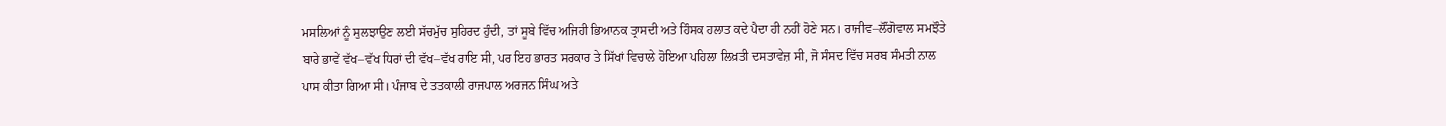ਮਸਲਿਆਂ ਨੂੰ ਸੁਲਝਾਉਣ ਲਈ ਸੱਚਮੁੱਚ ਸੁਹਿਰਦ ਹੁੰਦੀ, ਤਾਂ ਸੂਬੇ ਵਿੱਚ ਅਜਿਹੀ ਭਿਆਨਕ ਤ੍ਰਾਸਦੀ ਅਤੇ ਹਿੰਸਕ ਹਲਾਤ ਕਦੇ ਪੈਦਾ ਹੀ ਨਹੀਂ ਹੋਣੇ ਸਨ। ਰਾਜੀਵ–ਲੌਂਗੋਵਾਲ ਸਮਝੌਤੇ ਬਾਰੇ ਭਾਵੇਂ ਵੱਖ–ਵੱਖ ਧਿਰਾਂ ਦੀ ਵੱਖ–ਵੱਖ ਰਾਇ ਸੀ, ਪਰ ਇਹ ਭਾਰਤ ਸਰਕਾਰ ਤੇ ਸਿੱਖਾਂ ਵਿਚਾਲੇ ਹੋਇਆ ਪਹਿਲਾ ਲਿਖ਼ਤੀ ਦਸਤਾਵੇਜ਼ ਸੀ, ਜੋ ਸੰਸਦ ਵਿੱਚ ਸਰਬ ਸੰਮਤੀ ਨਾਲ ਪਾਸ ਕੀਤਾ ਗਿਆ ਸੀ। ਪੰਜਾਬ ਦੇ ਤਤਕਾਲੀ ਰਾਜਪਾਲ ਅਰਜਨ ਸਿੰਘ ਅਤੇ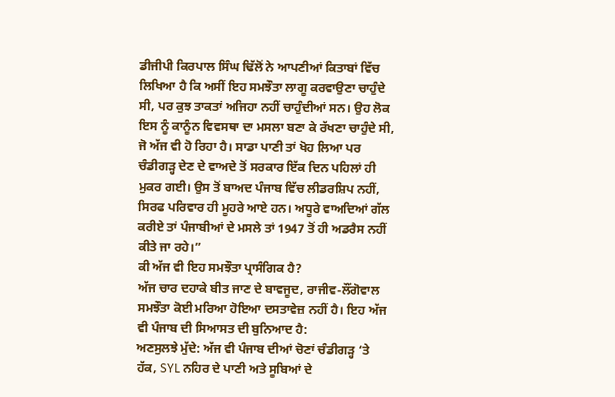ਡੀਜੀਪੀ ਕਿਰਪਾਲ ਸਿੰਘ ਢਿੱਲੋਂ ਨੇ ਆਪਣੀਆਂ ਕਿਤਾਬਾਂ ਵਿੱਚ ਲਿਖਿਆ ਹੈ ਕਿ ਅਸੀਂ ਇਹ ਸਮਝੌਤਾ ਲਾਗੂ ਕਰਵਾਉਣਾ ਚਾਹੁੰਦੇ ਸੀ, ਪਰ ਕੁਝ ਤਾਕਤਾਂ ਅਜਿਹਾ ਨਹੀਂ ਚਾਹੁੰਦੀਆਂ ਸਨ। ਉਹ ਲੋਕ ਇਸ ਨੂੰ ਕਾਨੂੰਨ ਵਿਵਸਥਾ ਦਾ ਮਸਲਾ ਬਣਾ ਕੇ ਰੱਖਣਾ ਚਾਹੁੰਦੇ ਸੀ, ਜੋ ਅੱਜ ਵੀ ਹੋ ਰਿਹਾ ਹੈ। ਸਾਡਾ ਪਾਣੀ ਤਾਂ ਖੋਹ ਲਿਆ ਪਰ ਚੰਡੀਗੜ੍ਹ ਦੇਣ ਦੇ ਵਾਅਦੇ ਤੋਂ ਸਰਕਾਰ ਇੱਕ ਦਿਨ ਪਹਿਲਾਂ ਹੀ ਮੁਕਰ ਗਈ। ਉਸ ਤੋਂ ਬਾਅਦ ਪੰਜਾਬ ਵਿੱਚ ਲੀਡਰਸ਼ਿਪ ਨਹੀਂ, ਸਿਰਫ ਪਰਿਵਾਰ ਹੀ ਮੂਹਰੇ ਆਏ ਹਨ। ਅਧੂਰੇ ਵਾਅਦਿਆਂ ਗੱਲ ਕਰੀਏ ਤਾਂ ਪੰਜਾਬੀਆਂ ਦੇ ਮਸਲੇ ਤਾਂ 1947 ਤੋਂ ਹੀ ਅਡਰੈਸ ਨਹੀਂ ਕੀਤੇ ਜਾ ਰਹੇ।”
ਕੀ ਅੱਜ ਵੀ ਇਹ ਸਮਝੌਤਾ ਪ੍ਰਾਸੰਗਿਕ ਹੈ?
ਅੱਜ ਚਾਰ ਦਹਾਕੇ ਬੀਤ ਜਾਣ ਦੇ ਬਾਵਜੂਦ, ਰਾਜੀਵ-ਲੌਂਗੋਵਾਲ ਸਮਝੌਤਾ ਕੋਈ ਮਰਿਆ ਹੋਇਆ ਦਸਤਾਵੇਜ਼ ਨਹੀਂ ਹੈ। ਇਹ ਅੱਜ ਵੀ ਪੰਜਾਬ ਦੀ ਸਿਆਸਤ ਦੀ ਬੁਨਿਆਦ ਹੈ:
ਅਣਸੁਲਝੇ ਮੁੱਦੇ: ਅੱਜ ਵੀ ਪੰਜਾਬ ਦੀਆਂ ਚੋਣਾਂ ਚੰਡੀਗੜ੍ਹ ‘ਤੇ ਹੱਕ, SYL ਨਹਿਰ ਦੇ ਪਾਣੀ ਅਤੇ ਸੂਬਿਆਂ ਦੇ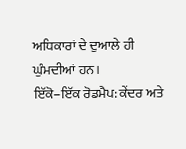ਅਧਿਕਾਰਾਂ ਦੇ ਦੁਆਲੇ ਹੀ ਘੁੰਮਦੀਆਂ ਹਨ।
ਇੱਕੋ–ਇੱਕ ਰੋਡਮੈਪ: ਕੇਂਦਰ ਅਤੇ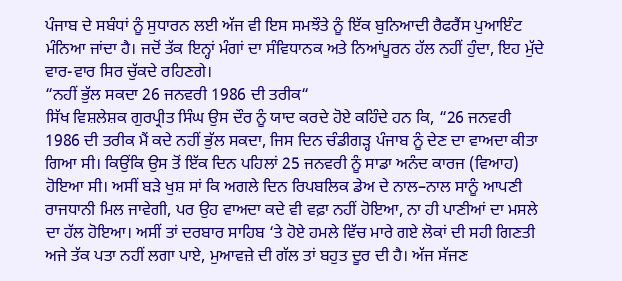ਪੰਜਾਬ ਦੇ ਸਬੰਧਾਂ ਨੂੰ ਸੁਧਾਰਨ ਲਈ ਅੱਜ ਵੀ ਇਸ ਸਮਝੌਤੇ ਨੂੰ ਇੱਕ ਬੁਨਿਆਦੀ ਰੈਫਰੈਂਸ ਪੁਆਇੰਟ ਮੰਨਿਆ ਜਾਂਦਾ ਹੈ। ਜਦੋਂ ਤੱਕ ਇਨ੍ਹਾਂ ਮੰਗਾਂ ਦਾ ਸੰਵਿਧਾਨਕ ਅਤੇ ਨਿਆਂਪੂਰਨ ਹੱਲ ਨਹੀਂ ਹੁੰਦਾ, ਇਹ ਮੁੱਦੇ ਵਾਰ-ਵਾਰ ਸਿਰ ਚੁੱਕਦੇ ਰਹਿਣਗੇ।
“ਨਹੀਂ ਭੁੱਲ ਸਕਦਾ 26 ਜਨਵਰੀ 1986 ਦੀ ਤਰੀਕ“
ਸਿੱਖ ਵਿਸ਼ਲੇਸ਼ਕ ਗੁਰਪ੍ਰੀਤ ਸਿੰਘ ਉਸ ਦੌਰ ਨੂੰ ਯਾਦ ਕਰਦੇ ਹੋਏ ਕਹਿੰਦੇ ਹਨ ਕਿ, “26 ਜਨਵਰੀ 1986 ਦੀ ਤਰੀਕ ਮੈਂ ਕਦੇ ਨਹੀਂ ਭੁੱਲ ਸਕਦਾ, ਜਿਸ ਦਿਨ ਚੰਡੀਗੜ੍ਹ ਪੰਜਾਬ ਨੂੰ ਦੇਣ ਦਾ ਵਾਅਦਾ ਕੀਤਾ ਗਿਆ ਸੀ। ਕਿਉਂਕਿ ਉਸ ਤੋਂ ਇੱਕ ਦਿਨ ਪਹਿਲਾਂ 25 ਜਨਵਰੀ ਨੂੰ ਸਾਡਾ ਅਨੰਦ ਕਾਰਜ (ਵਿਆਹ) ਹੋਇਆ ਸੀ। ਅਸੀਂ ਬੜੇ ਖੁਸ਼ ਸਾਂ ਕਿ ਅਗਲੇ ਦਿਨ ਰਿਪਬਲਿਕ ਡੇਅ ਦੇ ਨਾਲ–ਨਾਲ ਸਾਨੂੰ ਆਪਣੀ ਰਾਜਧਾਨੀ ਮਿਲ ਜਾਵੇਗੀ, ਪਰ ਉਹ ਵਾਅਦਾ ਕਦੇ ਵੀ ਵਫ਼ਾ ਨਹੀਂ ਹੋਇਆ, ਨਾ ਹੀ ਪਾਣੀਆਂ ਦਾ ਮਸਲੇ ਦਾ ਹੱਲ ਹੋਇਆ। ਅਸੀਂ ਤਾਂ ਦਰਬਾਰ ਸਾਹਿਬ ‘ਤੇ ਹੋਏ ਹਮਲੇ ਵਿੱਚ ਮਾਰੇ ਗਏ ਲੋਕਾਂ ਦੀ ਸਹੀ ਗਿਣਤੀ ਅਜੇ ਤੱਕ ਪਤਾ ਨਹੀਂ ਲਗਾ ਪਾਏ, ਮੁਆਵਜ਼ੇ ਦੀ ਗੱਲ ਤਾਂ ਬਹੁਤ ਦੂਰ ਦੀ ਹੈ। ਅੱਜ ਸੱਜਣ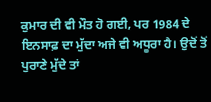ਕੁਮਾਰ ਦੀ ਵੀ ਮੌਤ ਹੋ ਗਈ, ਪਰ 1984 ਦੇ ਇਨਸਾਫ਼ ਦਾ ਮੁੱਦਾ ਅਜੇ ਵੀ ਅਧੂਰਾ ਹੈ। ਉਦੋਂ ਤੋਂ ਪੁਰਾਣੇ ਮੁੱਦੇ ਤਾਂ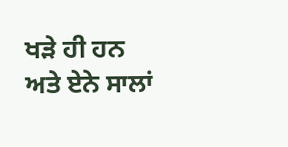ਖੜੇ ਹੀ ਹਨ ਅਤੇ ਏਨੇ ਸਾਲਾਂ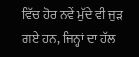ਵਿੱਚ ਹੋਰ ਨਵੇਂ ਮੁੱਦੇ ਵੀ ਜੁੜ ਗਏ ਹਨ, ਜਿਨ੍ਹਾਂ ਦਾ ਹੱਲ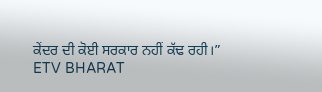ਕੇਂਦਰ ਦੀ ਕੋਈ ਸਰਕਾਰ ਨਹੀਂ ਕੱਢ ਰਹੀ।”
ETV BHARAT